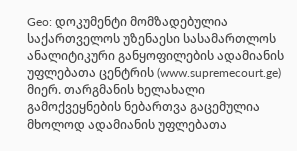Geo: დოკუმენტი მომზადებულია საქართველოს უზენაესი სასამართლოს ანალიტიკური განყოფილების ადამიანის უფლებათა ცენტრის (www.supremecourt.ge) მიერ. თარგმანის ხელახალი გამოქვეყნების ნებართვა გაცემულია მხოლოდ ადამიანის უფლებათა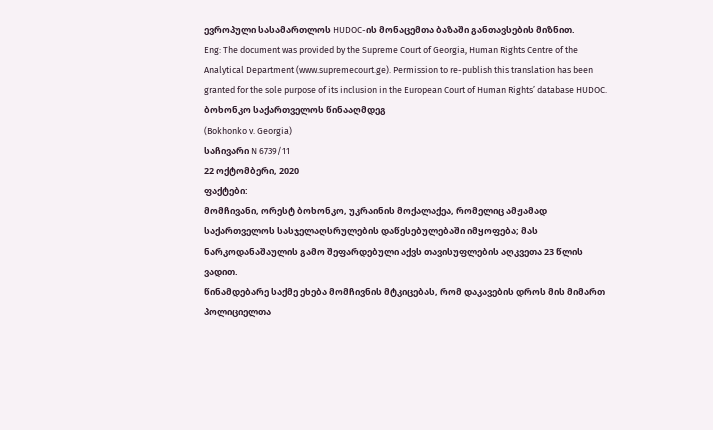ევროპული სასამართლოს HUDOC-ის მონაცემთა ბაზაში განთავსების მიზნით.
Eng: The document was provided by the Supreme Court of Georgia, Human Rights Centre of the Analytical Department (www.supremecourt.ge). Permission to re-publish this translation has been granted for the sole purpose of its inclusion in the European Court of Human Rights’ database HUDOC.
ბოხონკო საქართველოს წინააღმდეგ
(Bokhonko v. Georgia)
საჩივარი N 6739/11
22 ოქტომბერი, 2020
ფაქტები:
მომჩივანი, ორესტ ბოხონკო, უკრაინის მოქალაქეა, რომელიც ამჟამად საქართველოს სასჯელაღსრულების დაწესებულებაში იმყოფება; მას ნარკოდანაშაულის გამო შეფარდებული აქვს თავისუფლების აღკვეთა 23 წლის ვადით.
წინამდებარე საქმე ეხება მომჩივნის მტკიცებას, რომ დაკავების დროს მის მიმართ პოლიციელთა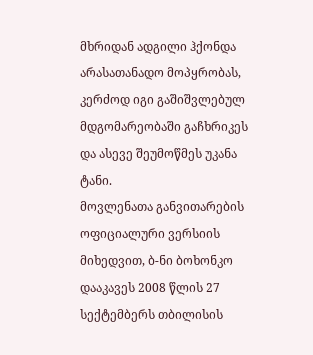მხრიდან ადგილი ჰქონდა არასათანადო მოპყრობას, კერძოდ იგი გაშიშვლებულ მდგომარეობაში გაჩხრიკეს და ასევე შეუმოწმეს უკანა ტანი.
მოვლენათა განვითარების ოფიციალური ვერსიის მიხედვით, ბ-ნი ბოხონკო დააკავეს 2008 წლის 27 სექტემბერს თბილისის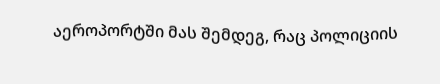აეროპორტში მას შემდეგ, რაც პოლიციის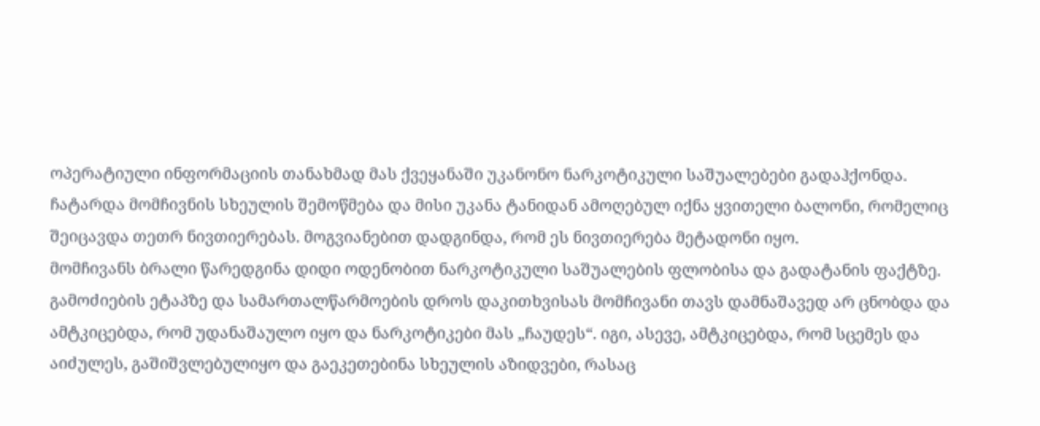ოპერატიული ინფორმაციის თანახმად მას ქვეყანაში უკანონო ნარკოტიკული საშუალებები გადაჰქონდა. ჩატარდა მომჩივნის სხეულის შემოწმება და მისი უკანა ტანიდან ამოღებულ იქნა ყვითელი ბალონი, რომელიც შეიცავდა თეთრ ნივთიერებას. მოგვიანებით დადგინდა, რომ ეს ნივთიერება მეტადონი იყო.
მომჩივანს ბრალი წარედგინა დიდი ოდენობით ნარკოტიკული საშუალების ფლობისა და გადატანის ფაქტზე.
გამოძიების ეტაპზე და სამართალწარმოების დროს დაკითხვისას მომჩივანი თავს დამნაშავედ არ ცნობდა და ამტკიცებდა, რომ უდანაშაულო იყო და ნარკოტიკები მას „ჩაუდეს“. იგი, ასევე, ამტკიცებდა, რომ სცემეს და აიძულეს, გაშიშვლებულიყო და გაეკეთებინა სხეულის აზიდვები, რასაც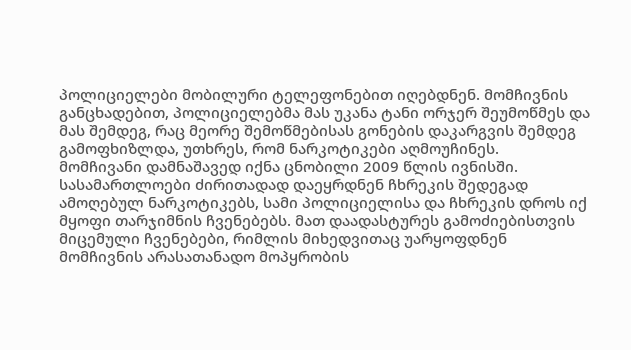პოლიციელები მობილური ტელეფონებით იღებდნენ. მომჩივნის განცხადებით, პოლიციელებმა მას უკანა ტანი ორჯერ შეუმოწმეს და მას შემდეგ, რაც მეორე შემოწმებისას გონების დაკარგვის შემდეგ გამოფხიზლდა, უთხრეს, რომ ნარკოტიკები აღმოუჩინეს.
მომჩივანი დამნაშავედ იქნა ცნობილი 2009 წლის ივნისში. სასამართლოები ძირითადად დაეყრდნენ ჩხრეკის შედეგად ამოღებულ ნარკოტიკებს, სამი პოლიციელისა და ჩხრეკის დროს იქ მყოფი თარჯიმნის ჩვენებებს. მათ დაადასტურეს გამოძიებისთვის მიცემული ჩვენებები, რიმლის მიხედვითაც უარყოფდნენ მომჩივნის არასათანადო მოპყრობის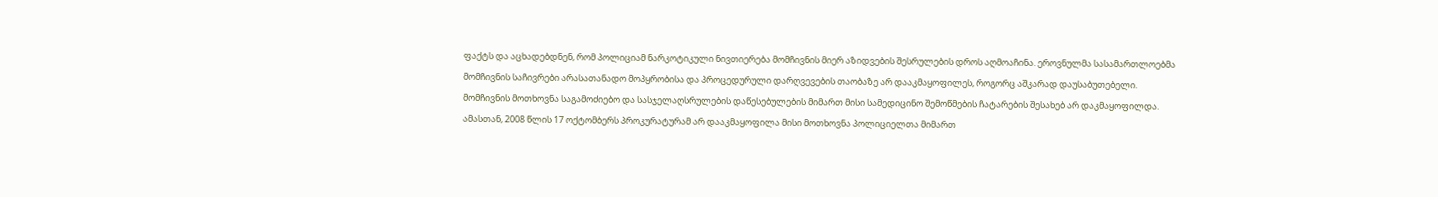ფაქტს და აცხადებდნენ, რომ პოლიციამ ნარკოტიკული ნივთიერება მომჩივნის მიერ აზიდვების შესრულების დროს აღმოაჩინა. ეროვნულმა სასამართლოებმა მომჩივნის საჩივრები არასათანადო მოპყრობისა და პროცედურული დარღვევების თაობაზე არ დააკმაყოფილეს, როგორც აშკარად დაუსაბუთებელი.
მომჩივნის მოთხოვნა საგამოძიებო და სასჯელაღსრულების დაწესებულების მიმართ მისი სამედიცინო შემოწმების ჩატარების შესახებ არ დაკმაყოფილდა. ამასთან, 2008 წლის 17 ოქტომბერს პროკურატურამ არ დააკმაყოფილა მისი მოთხოვნა პოლიციელთა მიმართ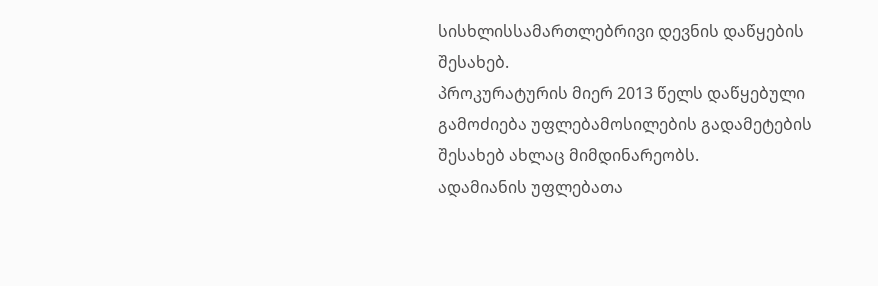სისხლისსამართლებრივი დევნის დაწყების შესახებ.
პროკურატურის მიერ 2013 წელს დაწყებული გამოძიება უფლებამოსილების გადამეტების შესახებ ახლაც მიმდინარეობს.
ადამიანის უფლებათა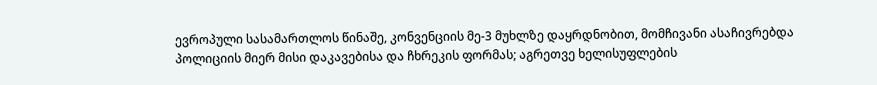ევროპული სასამართლოს წინაშე, კონვენციის მე-3 მუხლზე დაყრდნობით, მომჩივანი ასაჩივრებდა პოლიციის მიერ მისი დაკავებისა და ჩხრეკის ფორმას; აგრეთვე ხელისუფლების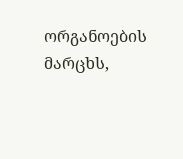ორგანოების მარცხს,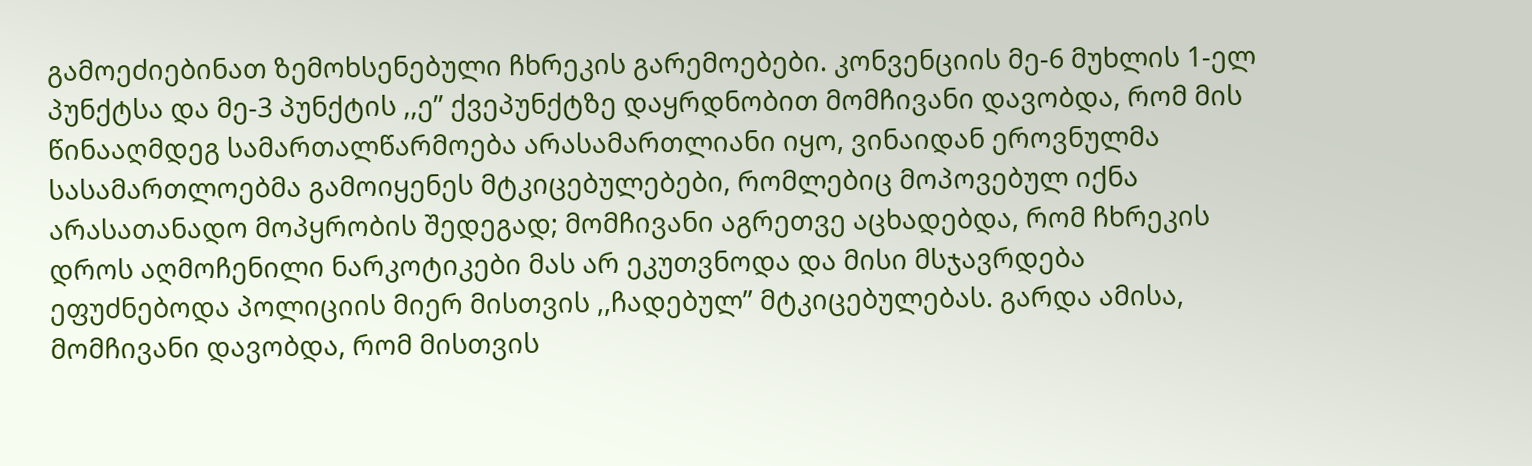გამოეძიებინათ ზემოხსენებული ჩხრეკის გარემოებები. კონვენციის მე-6 მუხლის 1-ელ პუნქტსა და მე-3 პუნქტის ,,ე’’ ქვეპუნქტზე დაყრდნობით მომჩივანი დავობდა, რომ მის წინააღმდეგ სამართალწარმოება არასამართლიანი იყო, ვინაიდან ეროვნულმა სასამართლოებმა გამოიყენეს მტკიცებულებები, რომლებიც მოპოვებულ იქნა არასათანადო მოპყრობის შედეგად; მომჩივანი აგრეთვე აცხადებდა, რომ ჩხრეკის დროს აღმოჩენილი ნარკოტიკები მას არ ეკუთვნოდა და მისი მსჯავრდება ეფუძნებოდა პოლიციის მიერ მისთვის ,,ჩადებულ’’ მტკიცებულებას. გარდა ამისა, მომჩივანი დავობდა, რომ მისთვის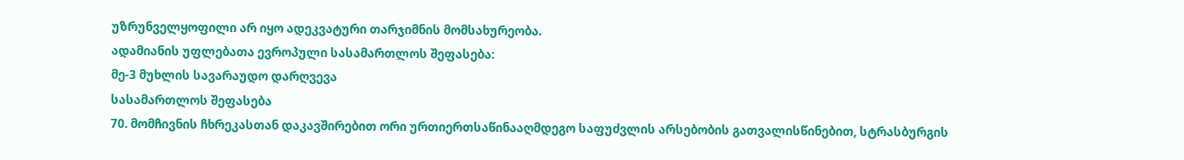უზრუნველყოფილი არ იყო ადეკვატური თარჯიმნის მომსახურეობა.
ადამიანის უფლებათა ევროპული სასამართლოს შეფასება:
მე-3 მუხლის სავარაუდო დარღვევა
სასამართლოს შეფასება
70. მომჩივნის ჩხრეკასთან დაკავშირებით ორი ურთიერთსაწინააღმდეგო საფუძვლის არსებობის გათვალისწინებით, სტრასბურგის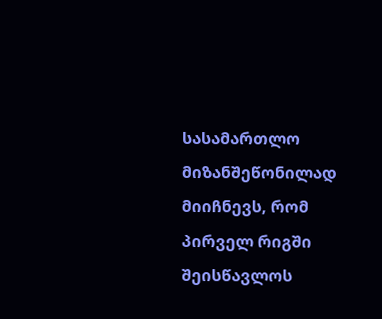სასამართლო მიზანშეწონილად მიიჩნევს, რომ პირველ რიგში შეისწავლოს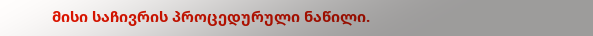მისი საჩივრის პროცედურული ნაწილი.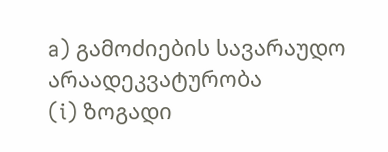a) გამოძიების სავარაუდო არაადეკვატურობა
(i) ზოგადი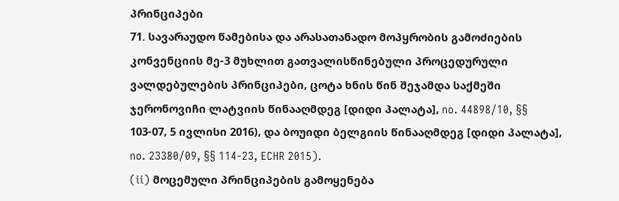პრინციპები
71. სავარაუდო წამებისა და არასათანადო მოპყრობის გამოძიების კონვენციის მე-3 მუხლით გათვალისწინებული პროცედურული ვალდებულების პრინციპები, ცოტა ხნის წინ შეჯამდა საქმეში ჯერონოვიჩი ლატვიის წინააღმდეგ [დიდი პალატა], no. 44898/10, §§ 103-07, 5 ივლისი 2016), და ბოუიდი ბელგიის წინააღმდეგ [დიდი პალატა], no. 23380/09, §§ 114-23, ECHR 2015).
(ii) მოცემული პრინციპების გამოყენება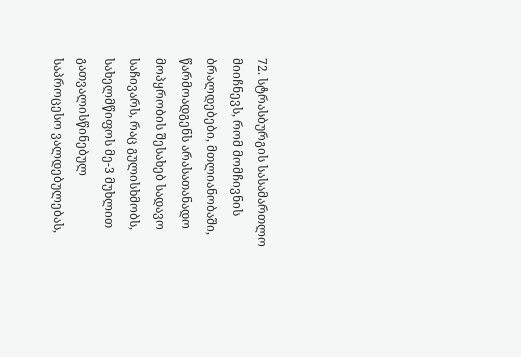72. სტრასბურგის სასამართლო მიიჩნევს, რომ მომჩივნის ბრალდებები, მთლიანობაში, წარმოადგენს არასათანადო მოპყრობის შესახებ სადავო საჩივარს, რაც გულისხმობს, სახელმწიფოს მე-3 მუხლით გათვალისწინებულ საპროცესო ვალდებულებას,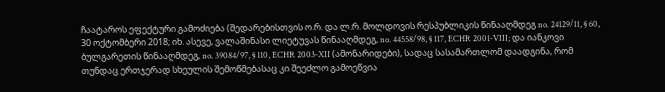ჩაატაროს ეფექტური გამოძიება (შედარებისთვის ო.რ. და ლ.რ. მოლდოვის რესპუბლიკის წინააღმდეგ no. 24129/11, § 60, 30 ოქტომბერი 2018; იხ. ასევე, ვალაშინასი ლიეტუვას წინააღმდეგ, no. 44558/98, § 117, ECHR 2001‑VIII; და იანკოვი ბულგარეთის წინააღმდეგ, no. 39084/97, § 110, ECHR 2003‑XII (ამონარიდები), სადაც სასამართლომ დაადგინა, რომ თუნდაც ერთჯერად სხეულის შემოწმებასაც კი შეეძლო გამოეწვია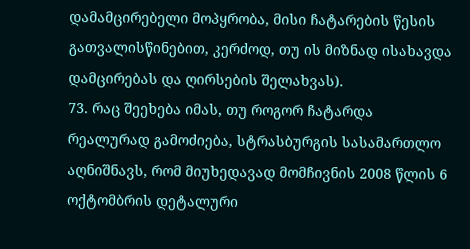დამამცირებელი მოპყრობა, მისი ჩატარების წესის გათვალისწინებით, კერძოდ, თუ ის მიზნად ისახავდა დამცირებას და ღირსების შელახვას).
73. რაც შეეხება იმას, თუ როგორ ჩატარდა რეალურად გამოძიება, სტრასბურგის სასამართლო აღნიშნავს, რომ მიუხედავად მომჩივნის 2008 წლის 6 ოქტომბრის დეტალური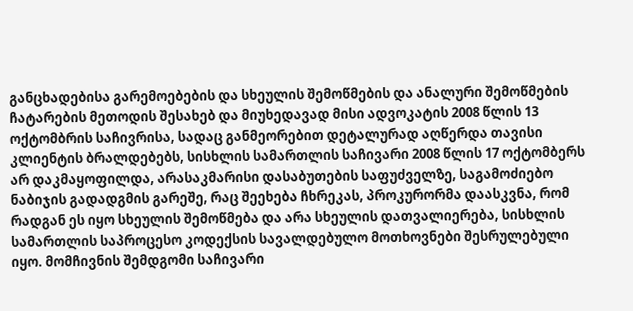განცხადებისა გარემოებების და სხეულის შემოწმების და ანალური შემოწმების ჩატარების მეთოდის შესახებ და მიუხედავად მისი ადვოკატის 2008 წლის 13 ოქტომბრის საჩივრისა, სადაც განმეორებით დეტალურად აღწერდა თავისი კლიენტის ბრალდებებს, სისხლის სამართლის საჩივარი 2008 წლის 17 ოქტომბერს არ დაკმაყოფილდა, არასაკმარისი დასაბუთების საფუძველზე, საგამოძიებო ნაბიჯის გადადგმის გარეშე, რაც შეეხება ჩხრეკას, პროკურორმა დაასკვნა, რომ რადგან ეს იყო სხეულის შემოწმება და არა სხეულის დათვალიერება, სისხლის სამართლის საპროცესო კოდექსის სავალდებულო მოთხოვნები შესრულებული იყო. მომჩივნის შემდგომი საჩივარი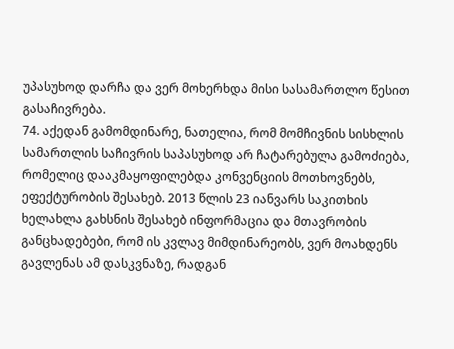უპასუხოდ დარჩა და ვერ მოხერხდა მისი სასამართლო წესით გასაჩივრება.
74. აქედან გამომდინარე, ნათელია, რომ მომჩივნის სისხლის სამართლის საჩივრის საპასუხოდ არ ჩატარებულა გამოძიება, რომელიც დააკმაყოფილებდა კონვენციის მოთხოვნებს, ეფექტურობის შესახებ. 2013 წლის 23 იანვარს საკითხის ხელახლა გახსნის შესახებ ინფორმაცია და მთავრობის განცხადებები, რომ ის კვლავ მიმდინარეობს, ვერ მოახდენს გავლენას ამ დასკვნაზე, რადგან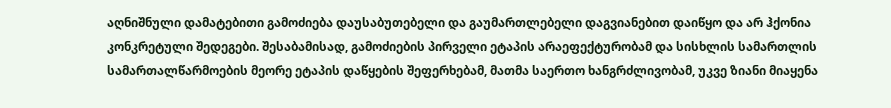აღნიშნული დამატებითი გამოძიება დაუსაბუთებელი და გაუმართლებელი დაგვიანებით დაიწყო და არ ჰქონია კონკრეტული შედეგები. შესაბამისად, გამოძიების პირველი ეტაპის არაეფექტურობამ და სისხლის სამართლის სამართალწარმოების მეორე ეტაპის დაწყების შეფერხებამ, მათმა საერთო ხანგრძლივობამ, უკვე ზიანი მიაყენა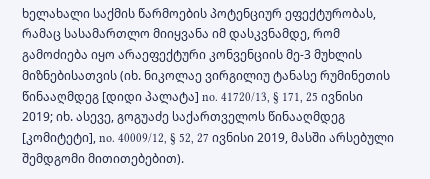ხელახალი საქმის წარმოების პოტენციურ ეფექტურობას, რამაც სასამართლო მიიყვანა იმ დასკვნამდე, რომ გამოძიება იყო არაეფექტური კონვენციის მე-3 მუხლის მიზნებისათვის (იხ. ნიკოლაე ვირგილიუ ტანასე რუმინეთის წინააღმდეგ [დიდი პალატა] no. 41720/13, § 171, 25 ივნისი 2019; იხ. ასევე, გოგუაძე საქართველოს წინააღმდეგ [კომიტეტი], no. 40009/12, § 52, 27 ივნისი 2019, მასში არსებული შემდგომი მითითებებით).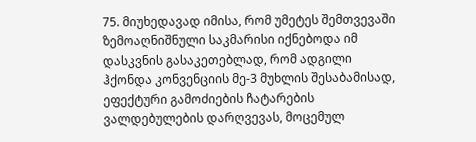75. მიუხედავად იმისა, რომ უმეტეს შემთვევაში ზემოაღნიშნული საკმარისი იქნებოდა იმ დასკვნის გასაკეთებლად, რომ ადგილი ჰქონდა კონვენციის მე-3 მუხლის შესაბამისად, ეფექტური გამოძიების ჩატარების ვალდებულების დარღვევას, მოცემულ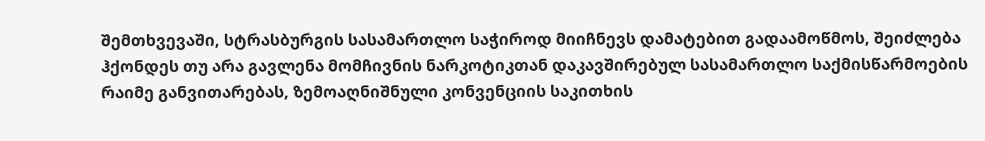შემთხვევაში, სტრასბურგის სასამართლო საჭიროდ მიიჩნევს დამატებით გადაამოწმოს, შეიძლება ჰქონდეს თუ არა გავლენა მომჩივნის ნარკოტიკთან დაკავშირებულ სასამართლო საქმისწარმოების რაიმე განვითარებას, ზემოაღნიშნული კონვენციის საკითხის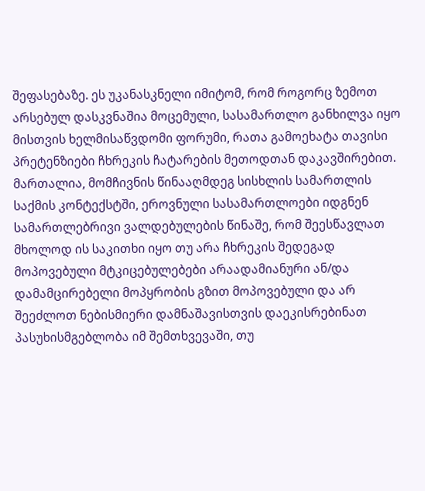შეფასებაზე. ეს უკანასკნელი იმიტომ, რომ როგორც ზემოთ არსებულ დასკვნაშია მოცემული, სასამართლო განხილვა იყო მისთვის ხელმისაწვდომი ფორუმი, რათა გამოეხატა თავისი პრეტენზიები ჩხრეკის ჩატარების მეთოდთან დაკავშირებით. მართალია, მომჩივნის წინააღმდეგ სისხლის სამართლის საქმის კონტექსტში, ეროვნული სასამართლოები იდგნენ სამართლებრივი ვალდებულების წინაშე, რომ შეესწავლათ მხოლოდ ის საკითხი იყო თუ არა ჩხრეკის შედეგად მოპოვებული მტკიცებულებები არაადამიანური ან/და დამამცირებელი მოპყრობის გზით მოპოვებული და არ შეეძლოთ ნებისმიერი დამნაშავისთვის დაეკისრებინათ პასუხისმგებლობა იმ შემთხვევაში, თუ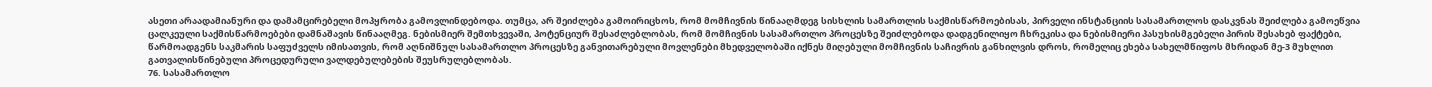ასეთი არაადამიანური და დამამცირებელი მოპყრობა გამოვლინდებოდა. თუმცა, არ შეიძლება გამოირიცხოს, რომ მომჩივნის წინააღმდეგ სისხლის სამართლის საქმისწარმოებისას, პირველი ინსტანციის სასამართლოს დასკვნას შეიძლება გამოეწვია ცალკეული საქმისწარმოებები დამნაშავის წინააღმეგ. ნებისმიერ შემთხვევაში, პოტენციურ შესაძლებლობას, რომ მომჩივნის სასამართლო პროცესზე შეიძლებოდა დადგენილიყო ჩხრეკისა და ნებისმიერი პასუხისმგებელი პირის შესახებ ფაქტები, წარმოადგენს საკმარის საფუძველს იმისათვის, რომ აღნიშნულ სასამართლო პროცესზე განვითარებული მოვლენები მხედველობაში იქნეს მიღებული მომჩივნის საჩივრის განხილვის დროს, რომელიც ეხება სახელმწიფოს მხრიდან მე-3 მუხლით გათვალისწინებული პროცედურული ვალდებულებების შეუსრულებლობას.
76. სასამართლო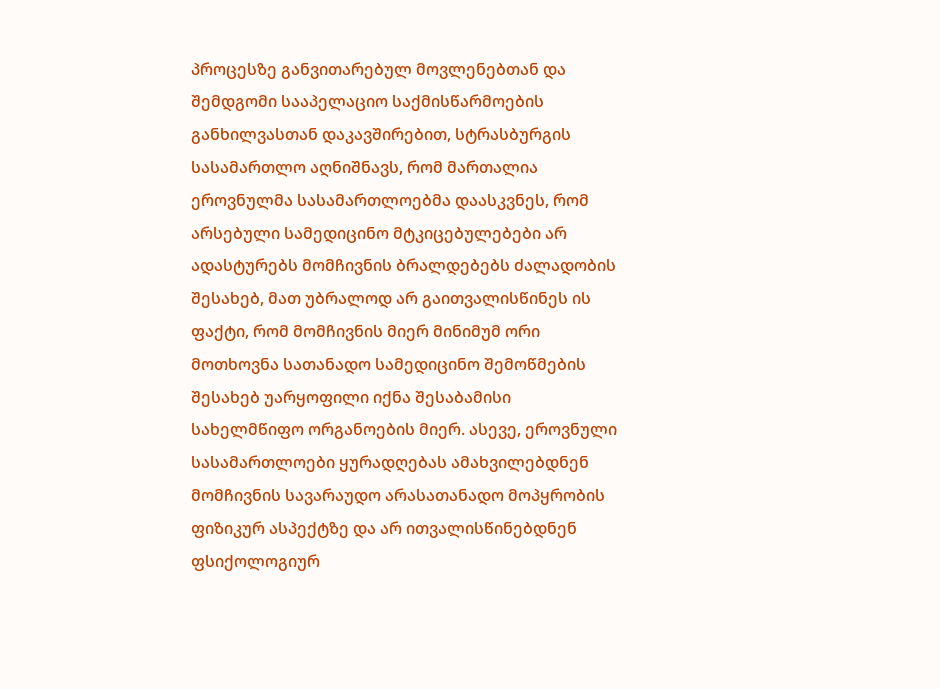პროცესზე განვითარებულ მოვლენებთან და შემდგომი სააპელაციო საქმისწარმოების განხილვასთან დაკავშირებით, სტრასბურგის სასამართლო აღნიშნავს, რომ მართალია ეროვნულმა სასამართლოებმა დაასკვნეს, რომ არსებული სამედიცინო მტკიცებულებები არ ადასტურებს მომჩივნის ბრალდებებს ძალადობის შესახებ, მათ უბრალოდ არ გაითვალისწინეს ის ფაქტი, რომ მომჩივნის მიერ მინიმუმ ორი მოთხოვნა სათანადო სამედიცინო შემოწმების შესახებ უარყოფილი იქნა შესაბამისი სახელმწიფო ორგანოების მიერ. ასევე, ეროვნული სასამართლოები ყურადღებას ამახვილებდნენ მომჩივნის სავარაუდო არასათანადო მოპყრობის ფიზიკურ ასპექტზე და არ ითვალისწინებდნენ ფსიქოლოგიურ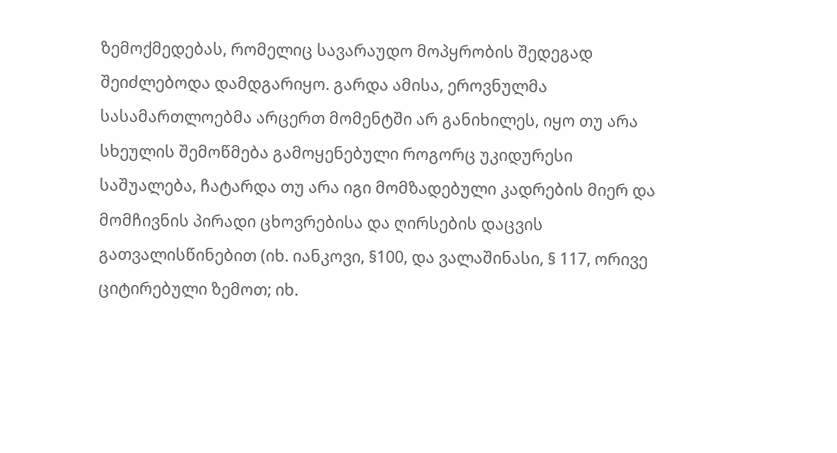ზემოქმედებას, რომელიც სავარაუდო მოპყრობის შედეგად შეიძლებოდა დამდგარიყო. გარდა ამისა, ეროვნულმა სასამართლოებმა არცერთ მომენტში არ განიხილეს, იყო თუ არა სხეულის შემოწმება გამოყენებული როგორც უკიდურესი საშუალება, ჩატარდა თუ არა იგი მომზადებული კადრების მიერ და მომჩივნის პირადი ცხოვრებისა და ღირსების დაცვის გათვალისწინებით (იხ. იანკოვი, §100, და ვალაშინასი, § 117, ორივე ციტირებული ზემოთ; იხ.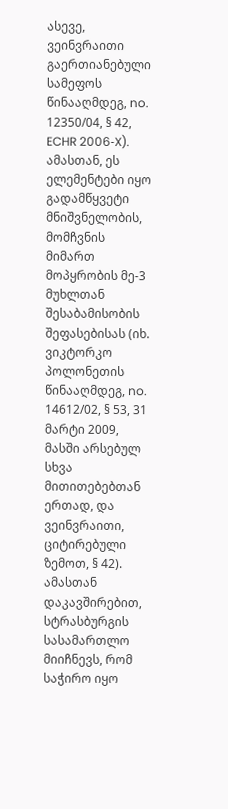ასევე, ვეინვრაითი გაერთიანებული სამეფოს წინააღმდეგ, no. 12350/04, § 42, ECHR 2006‑X). ამასთან, ეს ელემენტები იყო გადამწყვეტი მნიშვნელობის, მომჩვნის მიმართ მოპყრობის მე-3 მუხლთან შესაბამისობის შეფასებისას (იხ. ვიკტორკო პოლონეთის წინააღმდეგ, no. 14612/02, § 53, 31 მარტი 2009, მასში არსებულ სხვა მითითებებთან ერთად, და ვეინვრაითი, ციტირებული ზემოთ, § 42). ამასთან დაკავშირებით, სტრასბურგის სასამართლო მიიჩნევს, რომ საჭირო იყო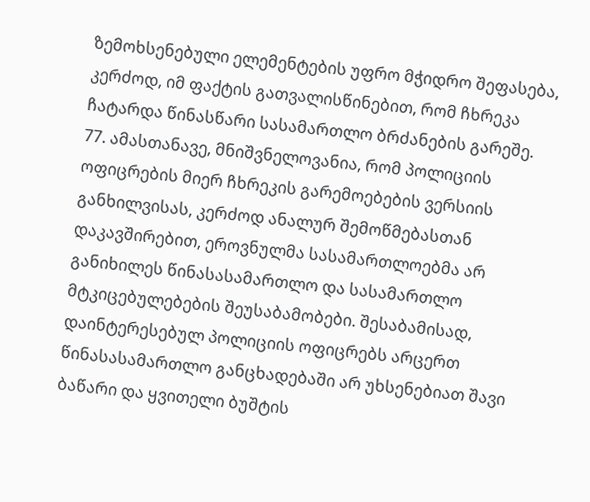ზემოხსენებული ელემენტების უფრო მჭიდრო შეფასება, კერძოდ, იმ ფაქტის გათვალისწინებით, რომ ჩხრეკა ჩატარდა წინასწარი სასამართლო ბრძანების გარეშე.
77. ამასთანავე, მნიშვნელოვანია, რომ პოლიციის ოფიცრების მიერ ჩხრეკის გარემოებების ვერსიის განხილვისას, კერძოდ ანალურ შემოწმებასთან დაკავშირებით, ეროვნულმა სასამართლოებმა არ განიხილეს წინასასამართლო და სასამართლო მტკიცებულებების შეუსაბამობები. შესაბამისად, დაინტერესებულ პოლიციის ოფიცრებს არცერთ წინასასამართლო განცხადებაში არ უხსენებიათ შავი ბაწარი და ყვითელი ბუშტის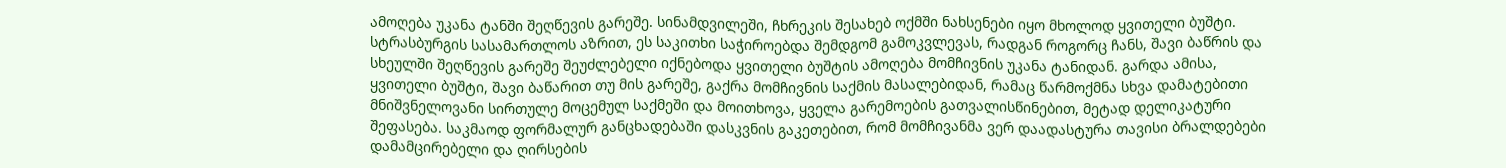ამოღება უკანა ტანში შეღწევის გარეშე. სინამდვილეში, ჩხრეკის შესახებ ოქმში ნახსენები იყო მხოლოდ ყვითელი ბუშტი. სტრასბურგის სასამართლოს აზრით, ეს საკითხი საჭიროებდა შემდგომ გამოკვლევას, რადგან როგორც ჩანს, შავი ბაწრის და სხეულში შეღწევის გარეშე შეუძლებელი იქნებოდა ყვითელი ბუშტის ამოღება მომჩივნის უკანა ტანიდან. გარდა ამისა, ყვითელი ბუშტი, შავი ბაწარით თუ მის გარეშე, გაქრა მომჩივნის საქმის მასალებიდან, რამაც წარმოქმნა სხვა დამატებითი მნიშვნელოვანი სირთულე მოცემულ საქმეში და მოითხოვა, ყველა გარემოების გათვალისწინებით, მეტად დელიკატური შეფასება. საკმაოდ ფორმალურ განცხადებაში დასკვნის გაკეთებით, რომ მომჩივანმა ვერ დაადასტურა თავისი ბრალდებები დამამცირებელი და ღირსების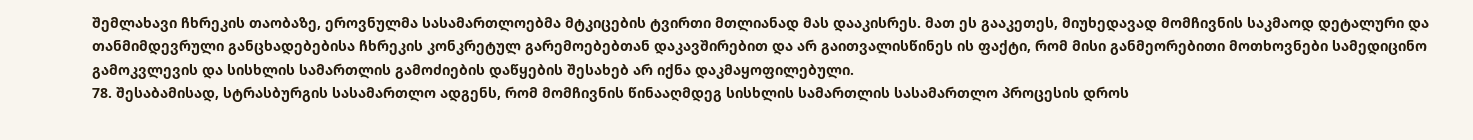შემლახავი ჩხრეკის თაობაზე, ეროვნულმა სასამართლოებმა მტკიცების ტვირთი მთლიანად მას დააკისრეს. მათ ეს გააკეთეს, მიუხედავად მომჩივნის საკმაოდ დეტალური და თანმიმდევრული განცხადებებისა ჩხრეკის კონკრეტულ გარემოებებთან დაკავშირებით და არ გაითვალისწინეს ის ფაქტი, რომ მისი განმეორებითი მოთხოვნები სამედიცინო გამოკვლევის და სისხლის სამართლის გამოძიების დაწყების შესახებ არ იქნა დაკმაყოფილებული.
78. შესაბამისად, სტრასბურგის სასამართლო ადგენს, რომ მომჩივნის წინააღმდეგ სისხლის სამართლის სასამართლო პროცესის დროს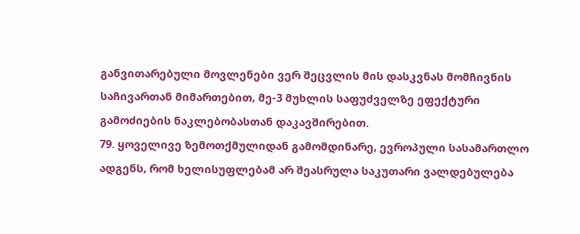განვითარებული მოვლენები ვერ შეცვლის მის დასკვნას მომჩივნის საჩივართან მიმართებით, მე-3 მუხლის საფუძველზე ეფექტური გამოძიების ნაკლებობასთან დაკავშირებით.
79. ყოველივე ზემოთქმულიდან გამომდინარე, ევროპული სასამართლო ადგენს, რომ ხელისუფლებამ არ შეასრულა საკუთარი ვალდებულება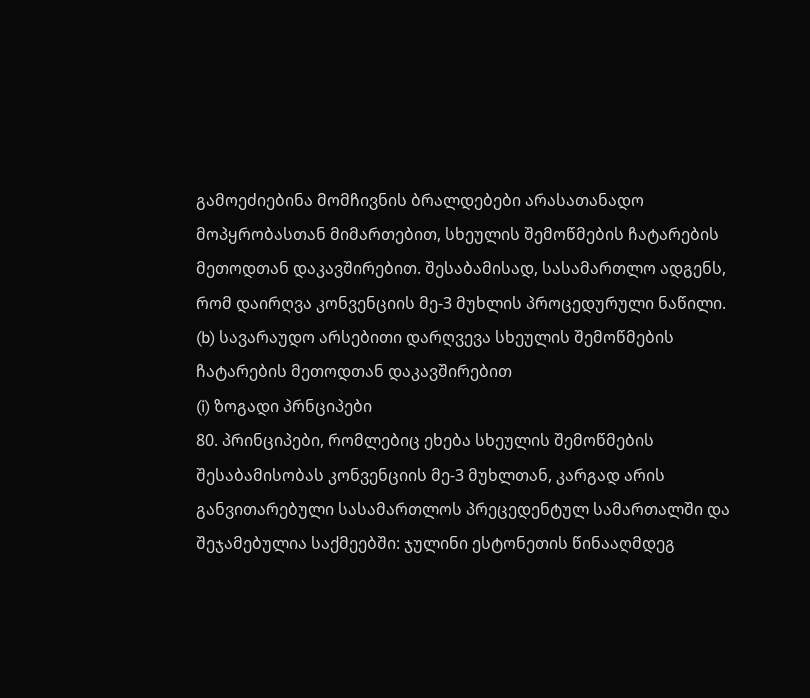გამოეძიებინა მომჩივნის ბრალდებები არასათანადო მოპყრობასთან მიმართებით, სხეულის შემოწმების ჩატარების მეთოდთან დაკავშირებით. შესაბამისად, სასამართლო ადგენს, რომ დაირღვა კონვენციის მე-3 მუხლის პროცედურული ნაწილი.
(b) სავარაუდო არსებითი დარღვევა სხეულის შემოწმების ჩატარების მეთოდთან დაკავშირებით
(i) ზოგადი პრნციპები
80. პრინციპები, რომლებიც ეხება სხეულის შემოწმების შესაბამისობას კონვენციის მე-3 მუხლთან, კარგად არის განვითარებული სასამართლოს პრეცედენტულ სამართალში და შეჯამებულია საქმეებში: ჯულინი ესტონეთის წინააღმდეგ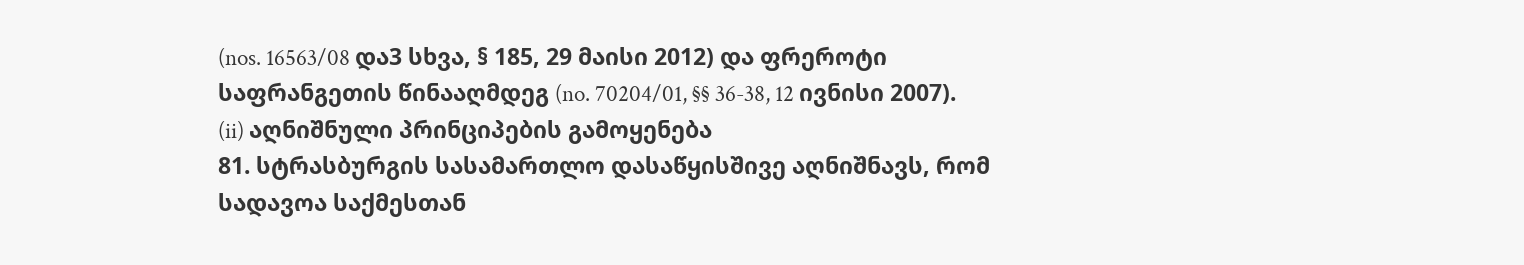(nos. 16563/08 და3 სხვა, § 185, 29 მაისი 2012) და ფრეროტი საფრანგეთის წინააღმდეგ (no. 70204/01, §§ 36-38, 12 ივნისი 2007).
(ii) აღნიშნული პრინციპების გამოყენება
81. სტრასბურგის სასამართლო დასაწყისშივე აღნიშნავს, რომ სადავოა საქმესთან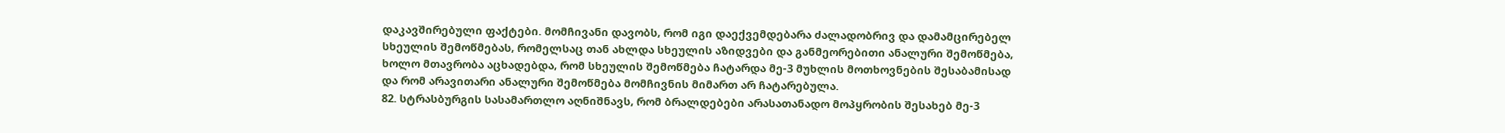დაკავშირებული ფაქტები. მომჩივანი დავობს, რომ იგი დაექვემდებარა ძალადობრივ და დამამცირებელ სხეულის შემოწმებას, რომელსაც თან ახლდა სხეულის აზიდვები და განმეორებითი ანალური შემოწმება, ხოლო მთავრობა აცხადებდა, რომ სხეულის შემოწმება ჩატარდა მე-3 მუხლის მოთხოვნების შესაბამისად და რომ არავითარი ანალური შემოწმება მომჩივნის მიმართ არ ჩატარებულა.
82. სტრასბურგის სასამართლო აღნიშნავს, რომ ბრალდებები არასათანადო მოპყრობის შესახებ მე-3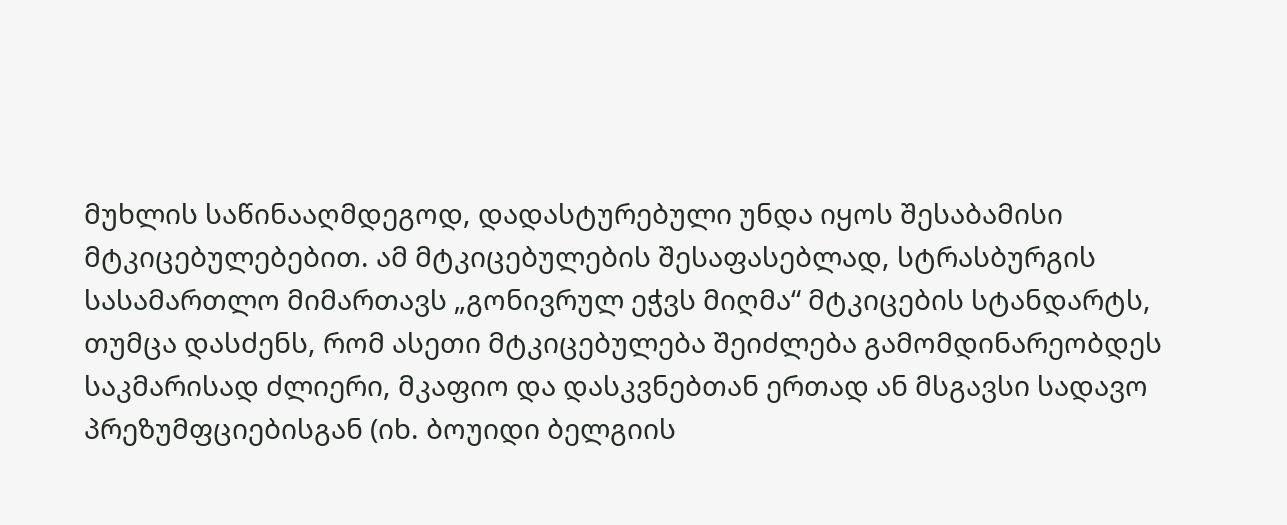მუხლის საწინააღმდეგოდ, დადასტურებული უნდა იყოს შესაბამისი მტკიცებულებებით. ამ მტკიცებულების შესაფასებლად, სტრასბურგის სასამართლო მიმართავს „გონივრულ ეჭვს მიღმა“ მტკიცების სტანდარტს, თუმცა დასძენს, რომ ასეთი მტკიცებულება შეიძლება გამომდინარეობდეს საკმარისად ძლიერი, მკაფიო და დასკვნებთან ერთად ან მსგავსი სადავო პრეზუმფციებისგან (იხ. ბოუიდი ბელგიის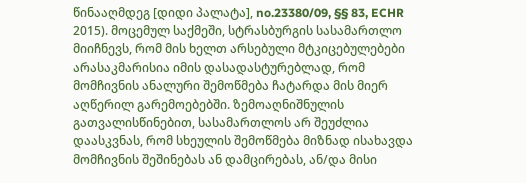წინააღმდეგ [დიდი პალატა], no.23380/09, §§ 83, ECHR 2015). მოცემულ საქმეში, სტრასბურგის სასამართლო მიიჩნევს, რომ მის ხელთ არსებული მტკიცებულებები არასაკმარისია იმის დასადასტურებლად, რომ მომჩივნის ანალური შემოწმება ჩატარდა მის მიერ აღწერილ გარემოებებში. ზემოაღნიშნულის გათვალისწინებით, სასამართლოს არ შეუძლია დაასკვნას, რომ სხეულის შემოწმება მიზნად ისახავდა მომჩივნის შეშინებას ან დამცირებას, ან/და მისი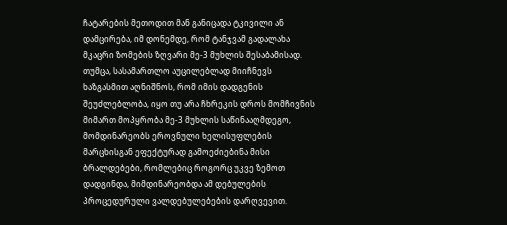ჩატარების მეთოდით მან განიცადა ტკივილი ან დამცირება, იმ დონემდე, რომ ტანჯვამ გადალახა მკაცრი ზომების ზღვარი მე-3 მუხლის შესაბამისად. თუმცა, სასამართლო აუცილებლად მიიჩნევს ხაზგასმით აღნიშნოს, რომ იმის დადგენის შეუძლებლობა, იყო თუ არა ჩხრეკის დროს მომჩივნის მიმართ მოპყრობა მე-3 მუხლის საწინააღმდეგო, მომდინარეობს ეროვნული ხელისუფლების მარცხისგან ეფექტურად გამოეძიებინა მისი ბრალდებები, რომლებიც როგორც უკვე ზემოთ დადგინდა, მიმდინარეობდა ამ დებულების პროცედურული ვალდებულებების დარღვევით.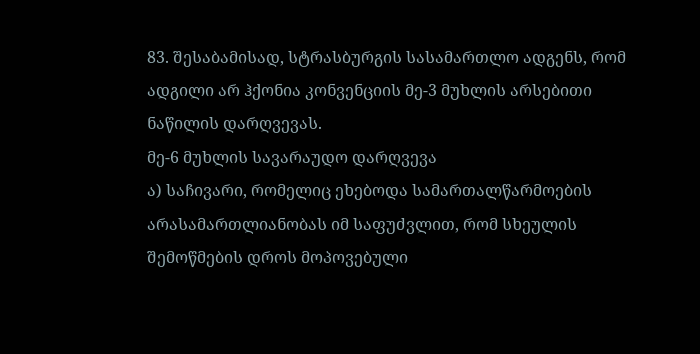83. შესაბამისად, სტრასბურგის სასამართლო ადგენს, რომ ადგილი არ ჰქონია კონვენციის მე-3 მუხლის არსებითი ნაწილის დარღვევას.
მე-6 მუხლის სავარაუდო დარღვევა
ა) საჩივარი, რომელიც ეხებოდა სამართალწარმოების არასამართლიანობას იმ საფუძვლით, რომ სხეულის შემოწმების დროს მოპოვებული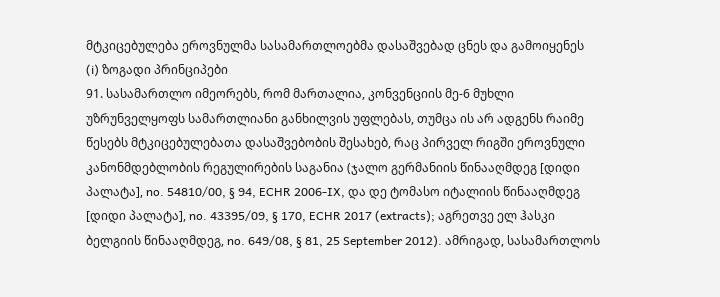მტკიცებულება ეროვნულმა სასამართლოებმა დასაშვებად ცნეს და გამოიყენეს
(i) ზოგადი პრინციპები
91. სასამართლო იმეორებს, რომ მართალია, კონვენციის მე-6 მუხლი უზრუნველყოფს სამართლიანი განხილვის უფლებას, თუმცა ის არ ადგენს რაიმე წესებს მტკიცებულებათა დასაშვებობის შესახებ, რაც პირველ რიგში ეროვნული კანონმდებლობის რეგულირების საგანია (ჯალო გერმანიის წინააღმდეგ [დიდი პალატა], no. 54810/00, § 94, ECHR 2006‑IX, და დე ტომასო იტალიის წინააღმდეგ [დიდი პალატა], no. 43395/09, § 170, ECHR 2017 (extracts); აგრეთვე ელ ჰასკი ბელგიის წინააღმდეგ, no. 649/08, § 81, 25 September 2012). ამრიგად, სასამართლოს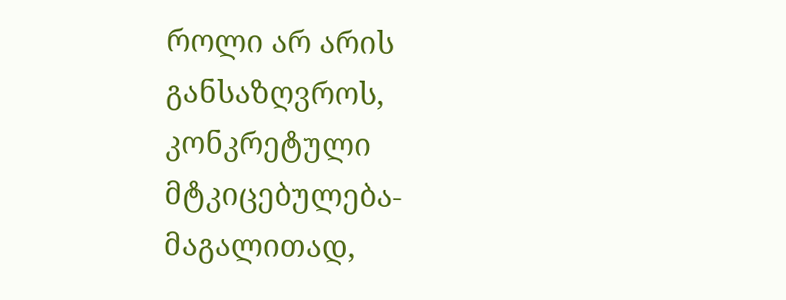როლი არ არის განსაზღვროს, კონკრეტული მტკიცებულება- მაგალითად,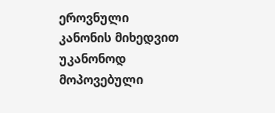ეროვნული კანონის მიხედვით უკანონოდ მოპოვებული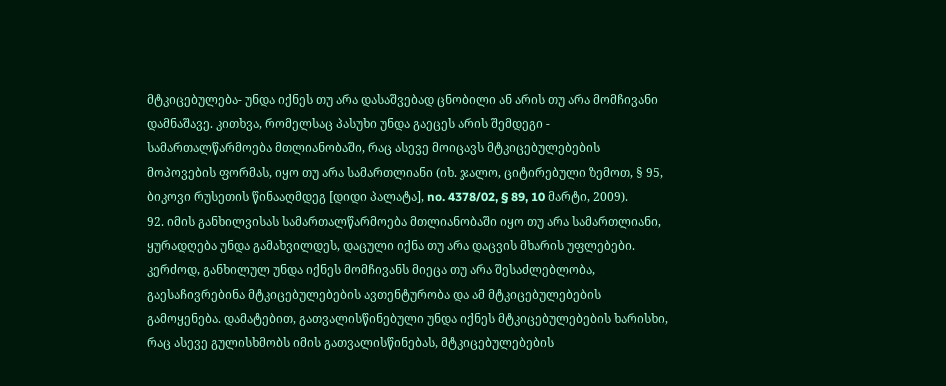მტკიცებულება- უნდა იქნეს თუ არა დასაშვებად ცნობილი ან არის თუ არა მომჩივანი დამნაშავე. კითხვა, რომელსაც პასუხი უნდა გაეცეს არის შემდეგი - სამართალწარმოება მთლიანობაში, რაც ასევე მოიცავს მტკიცებულებების მოპოვების ფორმას, იყო თუ არა სამართლიანი (იხ. ჯალო, ციტირებული ზემოთ, § 95, ბიკოვი რუსეთის წინააღმდეგ [დიდი პალატა], no. 4378/02, § 89, 10 მარტი, 2009).
92. იმის განხილვისას სამართალწარმოება მთლიანობაში იყო თუ არა სამართლიანი, ყურადღება უნდა გამახვილდეს, დაცული იქნა თუ არა დაცვის მხარის უფლებები. კერძოდ, განხილულ უნდა იქნეს მომჩივანს მიეცა თუ არა შესაძლებლობა, გაესაჩივრებინა მტკიცებულებების ავთენტურობა და ამ მტკიცებულებების გამოყენება. დამატებით, გათვალისწინებული უნდა იქნეს მტკიცებულებების ხარისხი, რაც ასევე გულისხმობს იმის გათვალისწინებას, მტკიცებულებების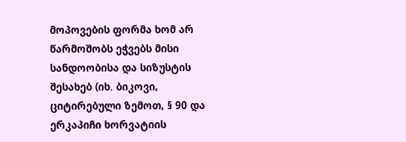მოპოვების ფორმა ხომ არ წარმოშობს ეჭვებს მისი სანდოობისა და სიზუსტის შესახებ (იხ. ბიკოვი, ციტირებული ზემოთ, § 90 და ერკაპიჩი ხორვატიის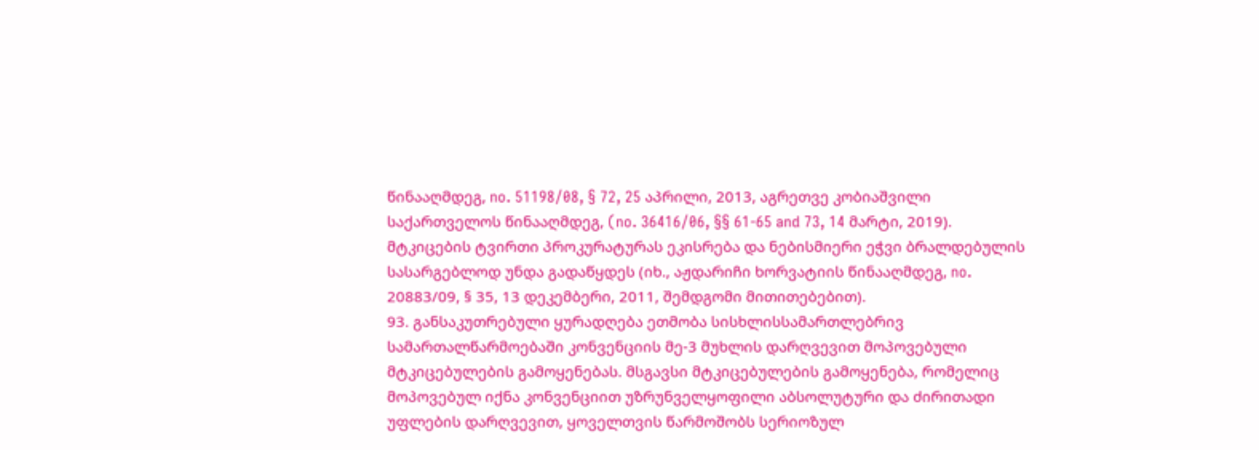წინააღმდეგ, no. 51198/08, § 72, 25 აპრილი, 2013, აგრეთვე კობიაშვილი საქართველოს წინააღმდეგ, (no. 36416/06, §§ 61-65 and 73, 14 მარტი, 2019). მტკიცების ტვირთი პროკურატურას ეკისრება და ნებისმიერი ეჭვი ბრალდებულის სასარგებლოდ უნდა გადაწყდეს (იხ., აჟდარიჩი ხორვატიის წინააღმდეგ, no. 20883/09, § 35, 13 დეკემბერი, 2011, შემდგომი მითითებებით).
93. განსაკუთრებული ყურადღება ეთმობა სისხლისსამართლებრივ სამართალწარმოებაში კონვენციის მე-3 მუხლის დარღვევით მოპოვებული მტკიცებულების გამოყენებას. მსგავსი მტკიცებულების გამოყენება, რომელიც მოპოვებულ იქნა კონვენციით უზრუნველყოფილი აბსოლუტური და ძირითადი უფლების დარღვევით, ყოველთვის წარმოშობს სერიოზულ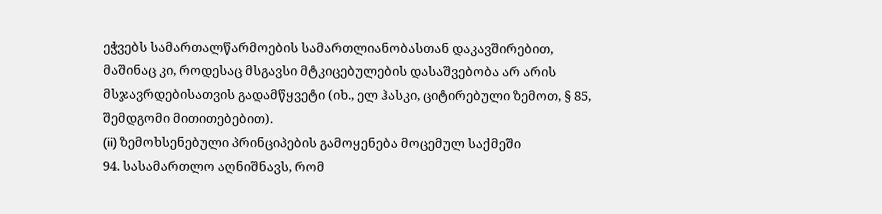ეჭვებს სამართალწარმოების სამართლიანობასთან დაკავშირებით, მაშინაც კი, როდესაც მსგავსი მტკიცებულების დასაშვებობა არ არის მსჯავრდებისათვის გადამწყვეტი (იხ., ელ ჰასკი, ციტირებული ზემოთ, § 85, შემდგომი მითითებებით).
(ii) ზემოხსენებული პრინციპების გამოყენება მოცემულ საქმეში
94. სასამართლო აღნიშნავს, რომ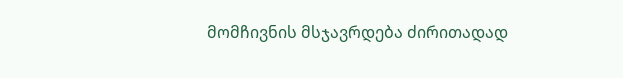მომჩივნის მსჯავრდება ძირითადად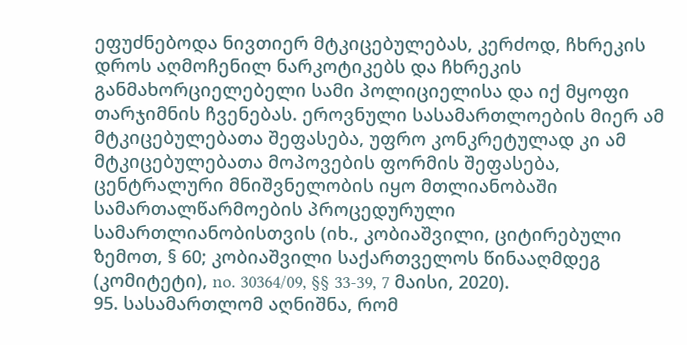ეფუძნებოდა ნივთიერ მტკიცებულებას, კერძოდ, ჩხრეკის დროს აღმოჩენილ ნარკოტიკებს და ჩხრეკის განმახორციელებელი სამი პოლიციელისა და იქ მყოფი თარჯიმნის ჩვენებას. ეროვნული სასამართლოების მიერ ამ მტკიცებულებათა შეფასება, უფრო კონკრეტულად კი ამ მტკიცებულებათა მოპოვების ფორმის შეფასება, ცენტრალური მნიშვნელობის იყო მთლიანობაში სამართალწარმოების პროცედურული სამართლიანობისთვის (იხ., კობიაშვილი, ციტირებული ზემოთ, § 60; კობიაშვილი საქართველოს წინააღმდეგ (კომიტეტი), no. 30364/09, §§ 33-39, 7 მაისი, 2020).
95. სასამართლომ აღნიშნა, რომ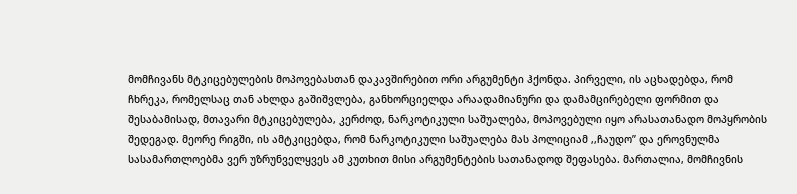მომჩივანს მტკიცებულების მოპოვებასთან დაკავშირებით ორი არგუმენტი ჰქონდა. პირველი, ის აცხადებდა, რომ ჩხრეკა, რომელსაც თან ახლდა გაშიშვლება, განხორციელდა არაადამიანური და დამამცირებელი ფორმით და შესაბამისად, მთავარი მტკიცებულება, კერძოდ, ნარკოტიკული საშუალება, მოპოვებული იყო არასათანადო მოპყრობის შედეგად. მეორე რიგში, ის ამტკიცებდა, რომ ნარკოტიკული საშუალება მას პოლიციამ ,,ჩაუდო’’ და ეროვნულმა სასამართლოებმა ვერ უზრუნველყვეს ამ კუთხით მისი არგუმენტების სათანადოდ შეფასება. მართალია, მომჩივნის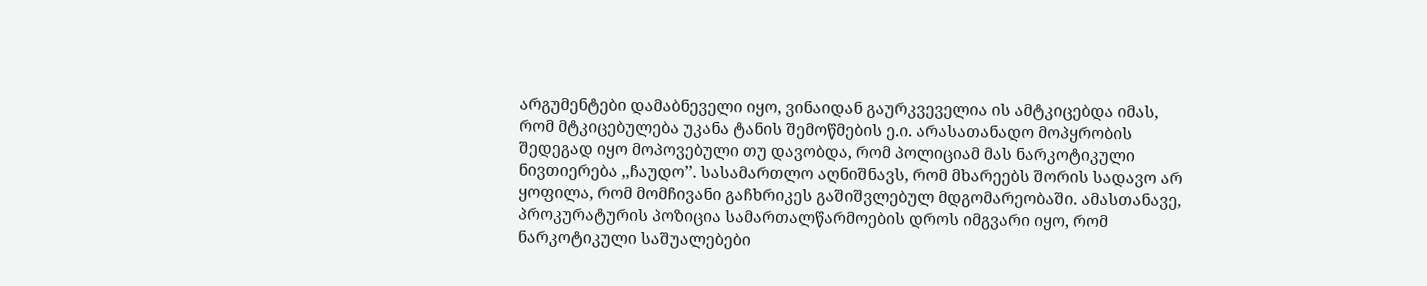არგუმენტები დამაბნეველი იყო, ვინაიდან გაურკვეველია ის ამტკიცებდა იმას, რომ მტკიცებულება უკანა ტანის შემოწმების ე.ი. არასათანადო მოპყრობის შედეგად იყო მოპოვებული თუ დავობდა, რომ პოლიციამ მას ნარკოტიკული ნივთიერება ,,ჩაუდო’’. სასამართლო აღნიშნავს, რომ მხარეებს შორის სადავო არ ყოფილა, რომ მომჩივანი გაჩხრიკეს გაშიშვლებულ მდგომარეობაში. ამასთანავე, პროკურატურის პოზიცია სამართალწარმოების დროს იმგვარი იყო, რომ ნარკოტიკული საშუალებები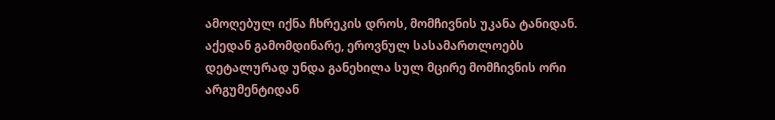ამოღებულ იქნა ჩხრეკის დროს, მომჩივნის უკანა ტანიდან. აქედან გამომდინარე, ეროვნულ სასამართლოებს დეტალურად უნდა განეხილა სულ მცირე მომჩივნის ორი არგუმენტიდან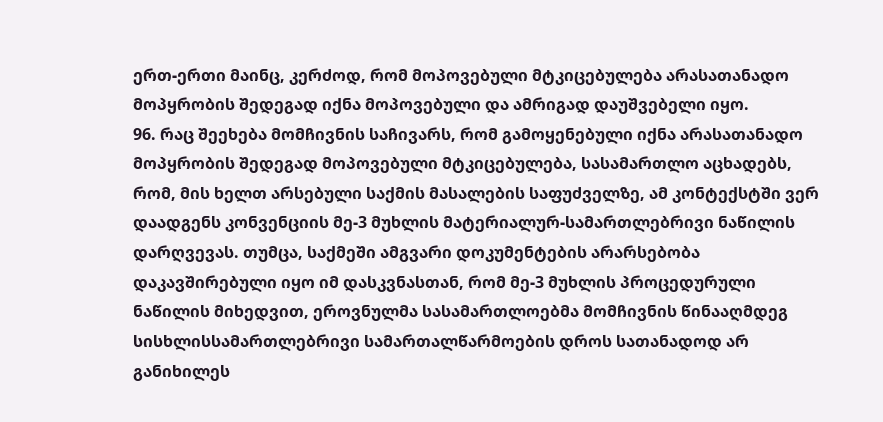ერთ-ერთი მაინც, კერძოდ, რომ მოპოვებული მტკიცებულება არასათანადო მოპყრობის შედეგად იქნა მოპოვებული და ამრიგად დაუშვებელი იყო.
96. რაც შეეხება მომჩივნის საჩივარს, რომ გამოყენებული იქნა არასათანადო მოპყრობის შედეგად მოპოვებული მტკიცებულება, სასამართლო აცხადებს, რომ, მის ხელთ არსებული საქმის მასალების საფუძველზე, ამ კონტექსტში ვერ დაადგენს კონვენციის მე-3 მუხლის მატერიალურ-სამართლებრივი ნაწილის დარღვევას. თუმცა, საქმეში ამგვარი დოკუმენტების არარსებობა დაკავშირებული იყო იმ დასკვნასთან, რომ მე-3 მუხლის პროცედურული ნაწილის მიხედვით, ეროვნულმა სასამართლოებმა მომჩივნის წინააღმდეგ სისხლისსამართლებრივი სამართალწარმოების დროს სათანადოდ არ განიხილეს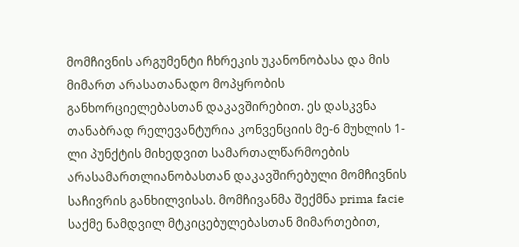მომჩივნის არგუმენტი ჩხრეკის უკანონობასა და მის მიმართ არასათანადო მოპყრობის განხორციელებასთან დაკავშირებით. ეს დასკვნა თანაბრად რელევანტურია კონვენციის მე-6 მუხლის 1-ლი პუნქტის მიხედვით სამართალწარმოების არასამართლიანობასთან დაკავშირებული მომჩივნის საჩივრის განხილვისას. მომჩივანმა შექმნა prima facie საქმე ნამდვილ მტკიცებულებასთან მიმართებით,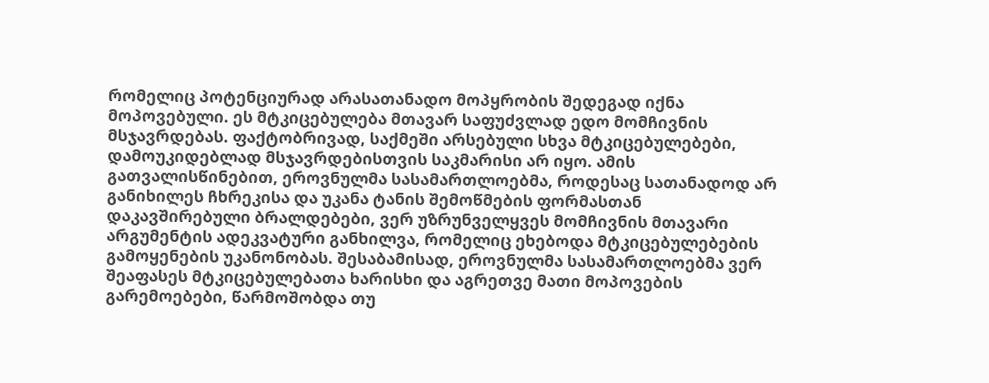რომელიც პოტენციურად არასათანადო მოპყრობის შედეგად იქნა მოპოვებული. ეს მტკიცებულება მთავარ საფუძვლად ედო მომჩივნის მსჯავრდებას. ფაქტობრივად, საქმეში არსებული სხვა მტკიცებულებები, დამოუკიდებლად მსჯავრდებისთვის საკმარისი არ იყო. ამის გათვალისწინებით, ეროვნულმა სასამართლოებმა, როდესაც სათანადოდ არ განიხილეს ჩხრეკისა და უკანა ტანის შემოწმების ფორმასთან დაკავშირებული ბრალდებები, ვერ უზრუნველყვეს მომჩივნის მთავარი არგუმენტის ადეკვატური განხილვა, რომელიც ეხებოდა მტკიცებულებების გამოყენების უკანონობას. შესაბამისად, ეროვნულმა სასამართლოებმა ვერ შეაფასეს მტკიცებულებათა ხარისხი და აგრეთვე მათი მოპოვების გარემოებები, წარმოშობდა თუ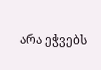არა ეჭვებს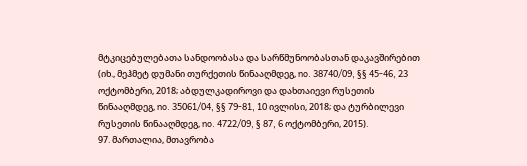მტკიცებულებათა სანდოობასა და სარწმუნოობასთან დაკავშირებით (იხ., მეჰმეტ დუმანი თურქეთის წინააღმდეგ, no. 38740/09, §§ 45-46, 23 ოქტომბერი, 2018; აბდულკადიროვი და დახთაიევი რუსეთის წინააღმდეგ, no. 35061/04, §§ 79-81, 10 ივლისი, 2018; და ტურბილევი რუსეთის წინააღმდეგ, no. 4722/09, § 87, 6 ოქტომბერი, 2015).
97. მართალია, მთავრობა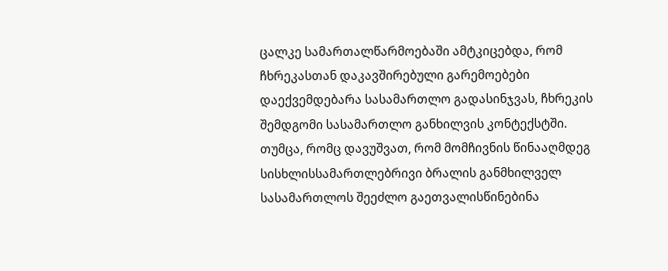ცალკე სამართალწარმოებაში ამტკიცებდა, რომ ჩხრეკასთან დაკავშირებული გარემოებები დაექვემდებარა სასამართლო გადასინჯვას, ჩხრეკის შემდგომი სასამართლო განხილვის კონტექსტში. თუმცა, რომც დავუშვათ, რომ მომჩივნის წინააღმდეგ სისხლისსამართლებრივი ბრალის განმხილველ სასამართლოს შეეძლო გაეთვალისწინებინა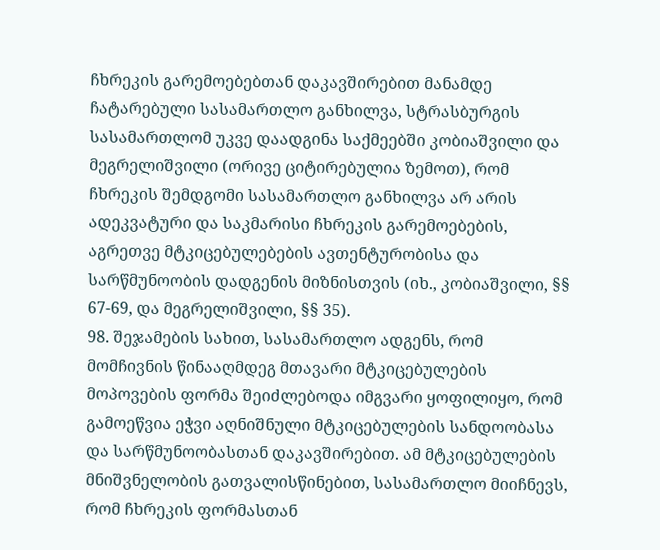ჩხრეკის გარემოებებთან დაკავშირებით მანამდე ჩატარებული სასამართლო განხილვა, სტრასბურგის სასამართლომ უკვე დაადგინა საქმეებში კობიაშვილი და მეგრელიშვილი (ორივე ციტირებულია ზემოთ), რომ ჩხრეკის შემდგომი სასამართლო განხილვა არ არის ადეკვატური და საკმარისი ჩხრეკის გარემოებების, აგრეთვე მტკიცებულებების ავთენტურობისა და სარწმუნოობის დადგენის მიზნისთვის (იხ., კობიაშვილი, §§ 67-69, და მეგრელიშვილი, §§ 35).
98. შეჯამების სახით, სასამართლო ადგენს, რომ მომჩივნის წინააღმდეგ მთავარი მტკიცებულების მოპოვების ფორმა შეიძლებოდა იმგვარი ყოფილიყო, რომ გამოეწვია ეჭვი აღნიშნული მტკიცებულების სანდოობასა და სარწმუნოობასთან დაკავშირებით. ამ მტკიცებულების მნიშვნელობის გათვალისწინებით, სასამართლო მიიჩნევს, რომ ჩხრეკის ფორმასთან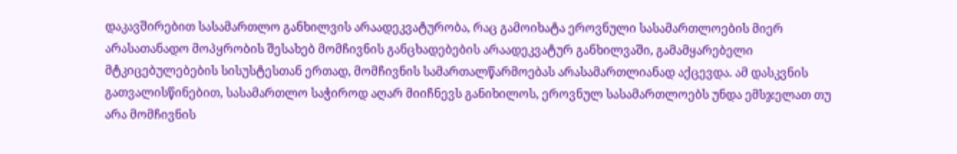დაკავშირებით სასამართლო განხილვის არაადეკვატურობა, რაც გამოიხატა ეროვნული სასამართლოების მიერ არასათანადო მოპყრობის შესახებ მომჩივნის განცხადებების არაადეკვატურ განხილვაში, გამამყარებელი მტკიცებულებების სისუსტესთან ერთად, მომჩივნის სამართალწარმოებას არასამართლიანად აქცევდა. ამ დასკვნის გათვალისწინებით, სასამართლო საჭიროდ აღარ მიიჩნევს განიხილოს, ეროვნულ სასამართლოებს უნდა ემსჯელათ თუ არა მომჩივნის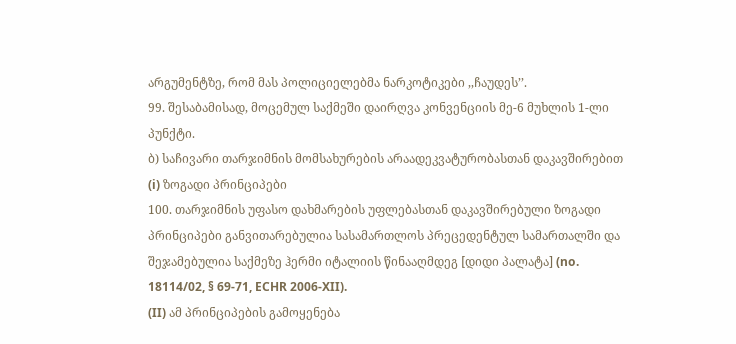არგუმენტზე, რომ მას პოლიციელებმა ნარკოტიკები ,,ჩაუდეს’’.
99. შესაბამისად, მოცემულ საქმეში დაირღვა კონვენციის მე-6 მუხლის 1-ლი პუნქტი.
ბ) საჩივარი თარჯიმნის მომსახურების არაადეკვატურობასთან დაკავშირებით
(i) ზოგადი პრინციპები
100. თარჯიმნის უფასო დახმარების უფლებასთან დაკავშირებული ზოგადი პრინციპები განვითარებულია სასამართლოს პრეცედენტულ სამართალში და შეჯამებულია საქმეზე ჰერმი იტალიის წინააღმდეგ [დიდი პალატა] (no. 18114/02, § 69-71, ECHR 2006‑XII).
(II) ამ პრინციპების გამოყენება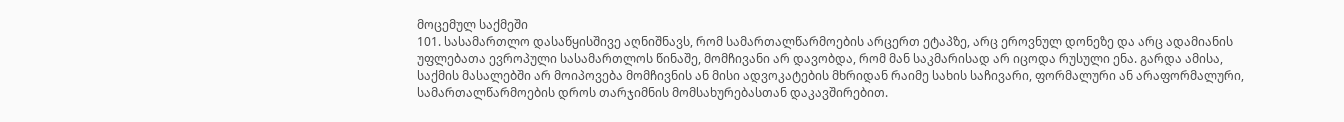მოცემულ საქმეში
101. სასამართლო დასაწყისშივე აღნიშნავს, რომ სამართალწარმოების არცერთ ეტაპზე, არც ეროვნულ დონეზე და არც ადამიანის უფლებათა ევროპული სასამართლოს წინაშე, მომჩივანი არ დავობდა, რომ მან საკმარისად არ იცოდა რუსული ენა. გარდა ამისა, საქმის მასალებში არ მოიპოვება მომჩივნის ან მისი ადვოკატების მხრიდან რაიმე სახის საჩივარი, ფორმალური ან არაფორმალური, სამართალწარმოების დროს თარჯიმნის მომსახურებასთან დაკავშირებით.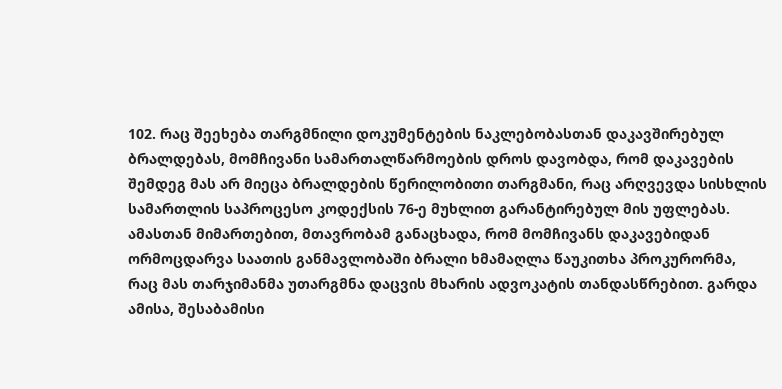102. რაც შეეხება თარგმნილი დოკუმენტების ნაკლებობასთან დაკავშირებულ ბრალდებას, მომჩივანი სამართალწარმოების დროს დავობდა, რომ დაკავების შემდეგ მას არ მიეცა ბრალდების წერილობითი თარგმანი, რაც არღვევდა სისხლის სამართლის საპროცესო კოდექსის 76-ე მუხლით გარანტირებულ მის უფლებას. ამასთან მიმართებით, მთავრობამ განაცხადა, რომ მომჩივანს დაკავებიდან ორმოცდარვა საათის განმავლობაში ბრალი ხმამაღლა წაუკითხა პროკურორმა, რაც მას თარჯიმანმა უთარგმნა დაცვის მხარის ადვოკატის თანდასწრებით. გარდა ამისა, შესაბამისი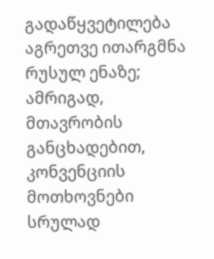გადაწყვეტილება აგრეთვე ითარგმნა რუსულ ენაზე; ამრიგად, მთავრობის განცხადებით, კონვენციის მოთხოვნები სრულად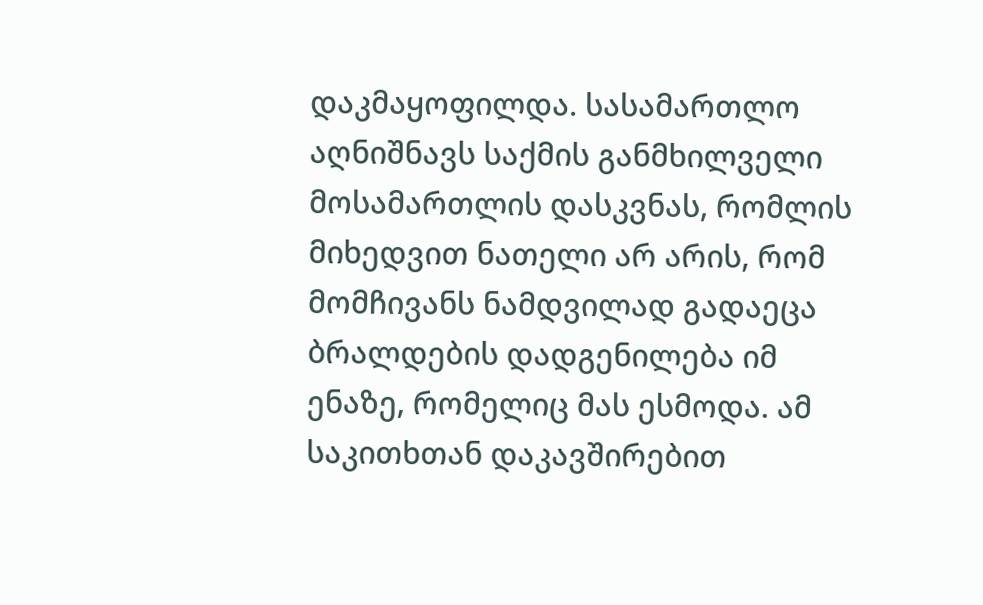დაკმაყოფილდა. სასამართლო აღნიშნავს საქმის განმხილველი მოსამართლის დასკვნას, რომლის მიხედვით ნათელი არ არის, რომ მომჩივანს ნამდვილად გადაეცა ბრალდების დადგენილება იმ ენაზე, რომელიც მას ესმოდა. ამ საკითხთან დაკავშირებით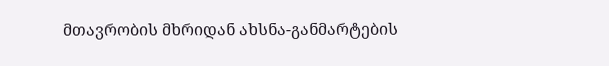მთავრობის მხრიდან ახსნა-განმარტების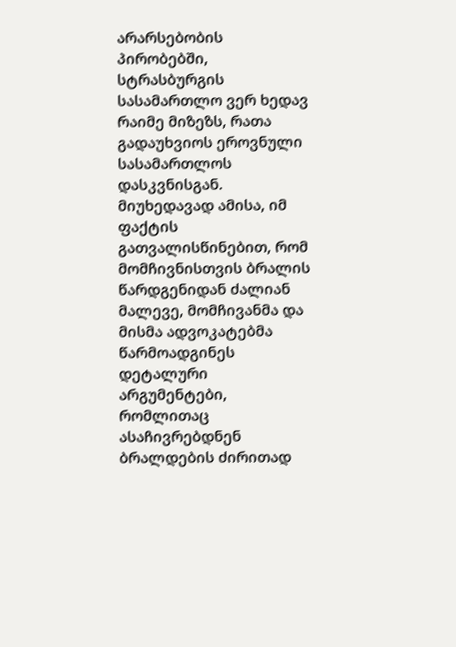არარსებობის პირობებში, სტრასბურგის სასამართლო ვერ ხედავ რაიმე მიზეზს, რათა გადაუხვიოს ეროვნული სასამართლოს დასკვნისგან. მიუხედავად ამისა, იმ ფაქტის გათვალისწინებით, რომ მომჩივნისთვის ბრალის წარდგენიდან ძალიან მალევე, მომჩივანმა და მისმა ადვოკატებმა წარმოადგინეს დეტალური არგუმენტები, რომლითაც ასაჩივრებდნენ ბრალდების ძირითად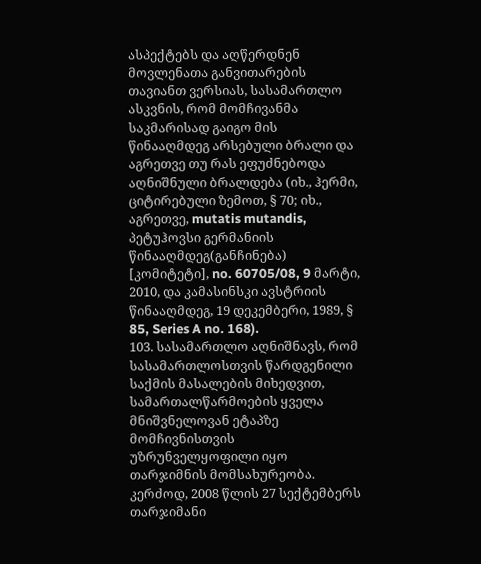ასპექტებს და აღწერდნენ მოვლენათა განვითარების თავიანთ ვერსიას, სასამართლო ასკვნის, რომ მომჩივანმა საკმარისად გაიგო მის წინააღმდეგ არსებული ბრალი და აგრეთვე თუ რას ეფუძნებოდა აღნიშნული ბრალდება (იხ., ჰერმი, ციტირებული ზემოთ, § 70; იხ., აგრეთვე, mutatis mutandis, პეტუჰოვსი გერმანიის წინააღმდეგ(განჩინება) [კომიტეტი], no. 60705/08, 9 მარტი, 2010, და კამასინსკი ავსტრიის წინააღმდეგ, 19 დეკემბერი, 1989, § 85, Series A no. 168).
103. სასამართლო აღნიშნავს, რომ სასამართლოსთვის წარდგენილი საქმის მასალების მიხედვით, სამართალწარმოების ყველა მნიშვნელოვან ეტაპზე მომჩივნისთვის უზრუნველყოფილი იყო თარჯიმნის მომსახურეობა. კერძოდ, 2008 წლის 27 სექტემბერს თარჯიმანი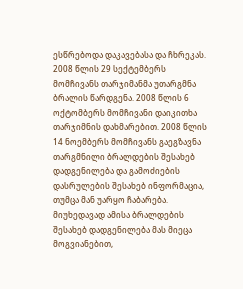ესწრებოდა დაკავებასა და ჩხრეკას. 2008 წლის 29 სექტემბერს მომჩივანს თარჯიმანმა უთარგმნა ბრალის წარდგენა. 2008 წლის 6 ოქტომბერს მომჩივანი დაიკითხა თარჯიმნის დახმარებით. 2008 წლის 14 ნოემბერს მომჩივანს გაეგზავნა თარგმნილი ბრალდების შესახებ დადგენილება და გამოძიების დასრულების შესახებ ინფორმაცია, თუმცა მან უარყო ჩაბარება. მიუხედავად ამისა ბრალდების შესახებ დადგენილება მას მიეცა მოგვიანებით,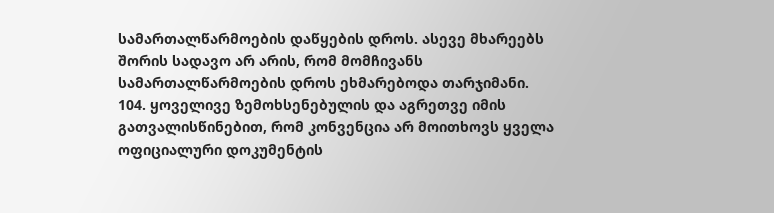სამართალწარმოების დაწყების დროს. ასევე მხარეებს შორის სადავო არ არის, რომ მომჩივანს სამართალწარმოების დროს ეხმარებოდა თარჯიმანი.
104. ყოველივე ზემოხსენებულის და აგრეთვე იმის გათვალისწინებით, რომ კონვენცია არ მოითხოვს ყველა ოფიციალური დოკუმენტის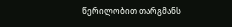წერილობით თარგმანს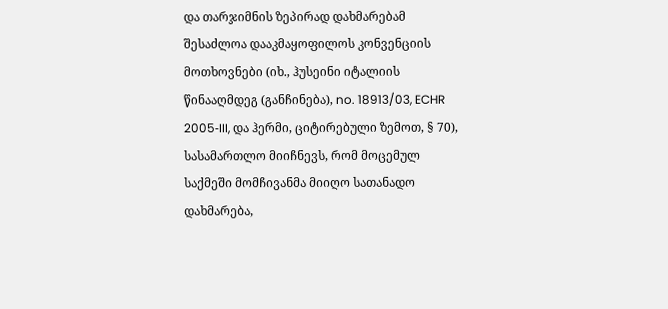და თარჯიმნის ზეპირად დახმარებამ შესაძლოა დააკმაყოფილოს კონვენციის მოთხოვნები (იხ., ჰუსეინი იტალიის წინააღმდეგ (განჩინება), no. 18913/03, ECHR 2005‑III, და ჰერმი, ციტირებული ზემოთ, § 70), სასამართლო მიიჩნევს, რომ მოცემულ საქმეში მომჩივანმა მიიღო სათანადო დახმარება,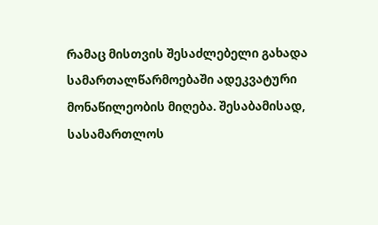რამაც მისთვის შესაძლებელი გახადა სამართალწარმოებაში ადეკვატური მონაწილეობის მიღება. შესაბამისად, სასამართლოს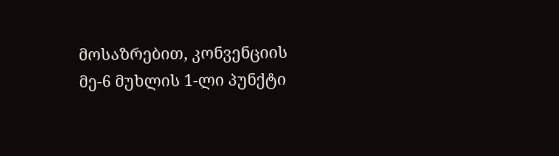მოსაზრებით, კონვენციის მე-6 მუხლის 1-ლი პუნქტი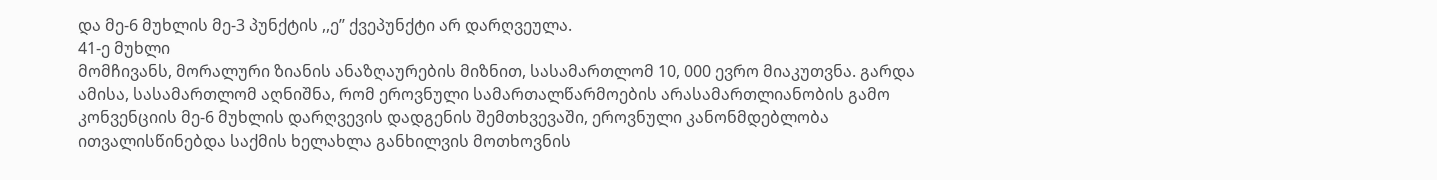და მე-6 მუხლის მე-3 პუნქტის ,,ე’’ ქვეპუნქტი არ დარღვეულა.
41-ე მუხლი
მომჩივანს, მორალური ზიანის ანაზღაურების მიზნით, სასამართლომ 10, 000 ევრო მიაკუთვნა. გარდა ამისა, სასამართლომ აღნიშნა, რომ ეროვნული სამართალწარმოების არასამართლიანობის გამო კონვენციის მე-6 მუხლის დარღვევის დადგენის შემთხვევაში, ეროვნული კანონმდებლობა ითვალისწინებდა საქმის ხელახლა განხილვის მოთხოვნის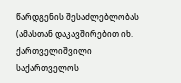წარდგენის შესაძლებლობას (ამასთან დაკავშირებით იხ. ქართველიშვილი საქართველოს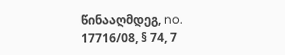წინააღმდეგ, no. 17716/08, § 74, 7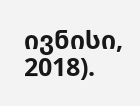ივნისი, 2018).